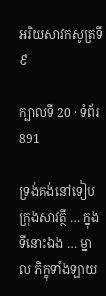អរិយសាវកសូត្រទី ៩

ក្បាលទី 20 · ទំព័រ 891

ទ្រង់គង់នៅទៀបក្រុងសាវត្ថី … ក្នុងទីនោះឯង … ម្នាល ភិក្ខុទាំងឡាយ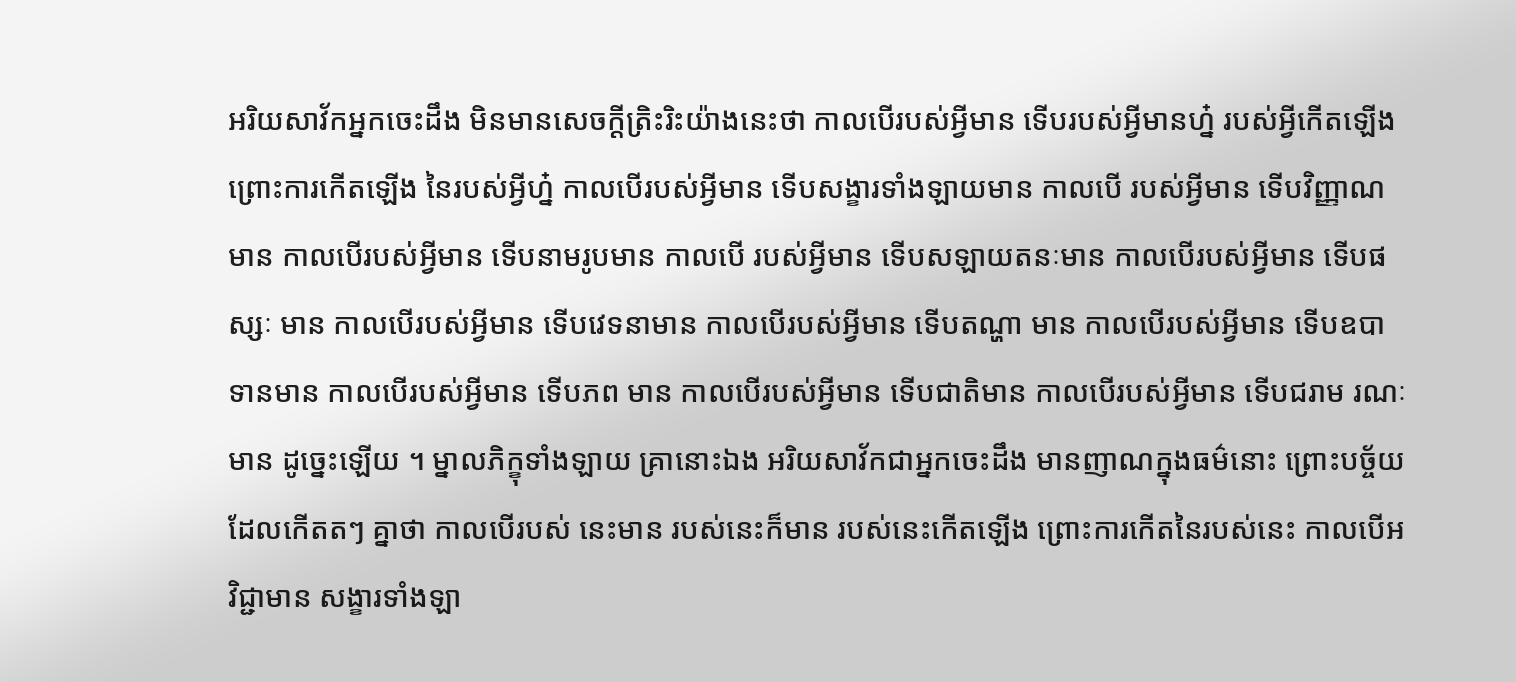អរិយសាវ័កអ្នកចេះដឹង មិនមានសេចក្តីត្រិះរិះយ៉ាងនេះថា កាលបើរបស់អ្វីមាន ទើបរបស់អ្វីមានហ្ន៎ របស់អ្វីកើតឡើង ព្រោះការកើតឡើង នៃរបស់អ្វីហ្ន៎ កាលបើរបស់អ្វីមាន ទើបសង្ខារទាំងឡាយមាន កាលបើ របស់អ្វីមាន ទើបវិញ្ញាណមាន កាលបើរបស់អ្វីមាន ទើបនាមរូបមាន កាលបើ របស់អ្វីមាន ទើបសឡាយតនៈមាន កាលបើរបស់អ្វីមាន ទើបផស្សៈ មាន កាលបើរបស់អ្វីមាន ទើបវេទនាមាន កាលបើរបស់អ្វីមាន ទើបតណ្ហា មាន កាលបើរបស់អ្វីមាន ទើបឧបាទានមាន កាលបើរបស់អ្វីមាន ទើបភព មាន កាលបើរបស់អ្វីមាន ទើបជាតិមាន កាលបើរបស់អ្វីមាន ទើបជរាម រណៈមាន ដូច្នេះឡើយ ។ ម្នាលភិក្ខុទាំងឡាយ គ្រានោះឯង អរិយសាវ័កជាអ្នកចេះដឹង មានញាណក្នុងធម៌នោះ ព្រោះបច្ច័យដែលកើតតៗ គ្នាថា កាលបើរបស់ នេះមាន របស់នេះក៏មាន របស់នេះកើតឡើង ព្រោះការកើតនៃរបស់នេះ កាលបើអវិជ្ជាមាន សង្ខារទាំងឡា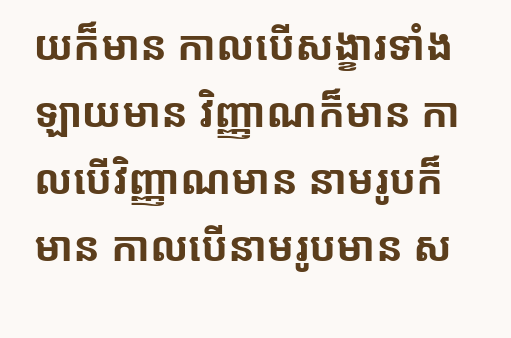យក៏មាន កាលបើសង្ខារទាំងឡាយមាន វិញ្ញាណក៏មាន កាលបើវិញ្ញាណមាន នាមរូបក៏មាន កាលបើនាមរូបមាន ស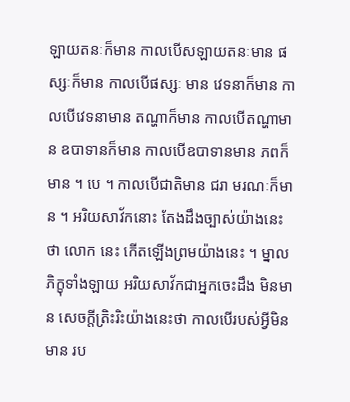ឡាយតនៈក៏មាន កាលបើសឡាយតនៈមាន ផស្សៈក៏មាន កាលបើផស្សៈ មាន វេទនាក៏មាន កាលបើវេទនាមាន តណ្ហាក៏មាន កាលបើតណ្ហាមាន ឧបាទានក៏មាន កាលបើឧបាទានមាន ភពក៏មាន ។ បេ ។ កាលបើជាតិមាន ជរា មរណៈក៏មាន ។ អរិយសាវ័កនោះ តែងដឹងច្បាស់យ៉ាងនេះថា លោក នេះ កើតឡើងព្រមយ៉ាងនេះ ។ ម្នាលភិក្ខុទាំងឡាយ អរិយសាវ័កជាអ្នកចេះដឹង មិនមាន សេចក្តីត្រិះរិះយ៉ាងនេះថា កាលបើរបស់អ្វីមិនមាន រប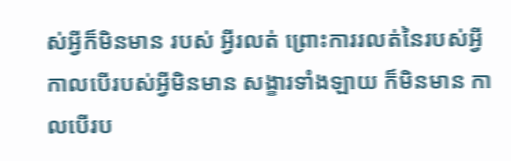ស់អ្វីក៏មិនមាន របស់ អ្វីរលត់ ព្រោះការរលត់នៃរបស់អ្វី កាលបើរបស់អ្វីមិនមាន សង្ខារទាំងឡាយ ក៏មិនមាន កាលបើរប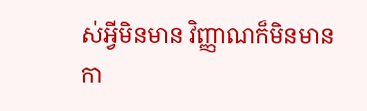ស់អ្វីមិនមាន វិញ្ញាណក៏មិនមាន កា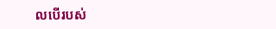លបើរបស់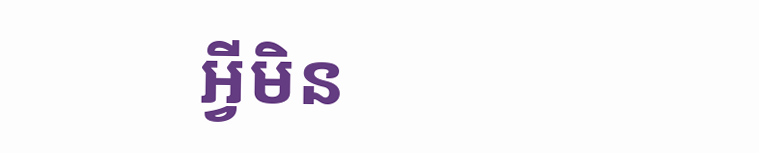អ្វីមិន